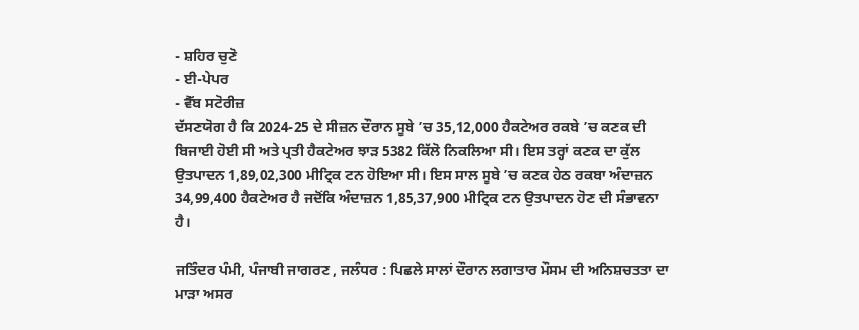- ਸ਼ਹਿਰ ਚੁਣੋ
- ਈ-ਪੇਪਰ
- ਵੈੱਬ ਸਟੋਰੀਜ਼
ਦੱਸਣਯੋਗ ਹੈ ਕਿ 2024-25 ਦੇ ਸੀਜ਼ਨ ਦੌਰਾਨ ਸੂਬੇ ’ਚ 35,12,000 ਹੈਕਟੇਅਰ ਰਕਬੇ ’ਚ ਕਣਕ ਦੀ ਬਿਜਾਈ ਹੋਈ ਸੀ ਅਤੇ ਪ੍ਰਤੀ ਹੈਕਟੇਅਰ ਝਾੜ 5382 ਕਿੱਲੋ ਨਿਕਲਿਆ ਸੀ। ਇਸ ਤਰ੍ਹਾਂ ਕਣਕ ਦਾ ਕੁੱਲ ਉਤਪਾਦਨ 1,89,02,300 ਮੀਟ੍ਰਿਕ ਟਨ ਹੋਇਆ ਸੀ। ਇਸ ਸਾਲ ਸੂਬੇ ’ਚ ਕਣਕ ਹੇਠ ਰਕਬਾ ਅੰਦਾਜ਼ਨ 34,99,400 ਹੈਕਟੇਅਰ ਹੈ ਜਦੋਂਕਿ ਅੰਦਾਜ਼ਨ 1,85,37,900 ਮੀਟ੍ਰਿਕ ਟਨ ਉਤਪਾਦਨ ਹੋਣ ਦੀ ਸੰਭਾਵਨਾ ਹੈ।

ਜਤਿੰਦਰ ਪੰਮੀ, ਪੰਜਾਬੀ ਜਾਗਰਣ , ਜਲੰਧਰ : ਪਿਛਲੇ ਸਾਲਾਂ ਦੌਰਾਨ ਲਗਾਤਾਰ ਮੌਸਮ ਦੀ ਅਨਿਸ਼ਚਤਤਾ ਦਾ ਮਾੜਾ ਅਸਰ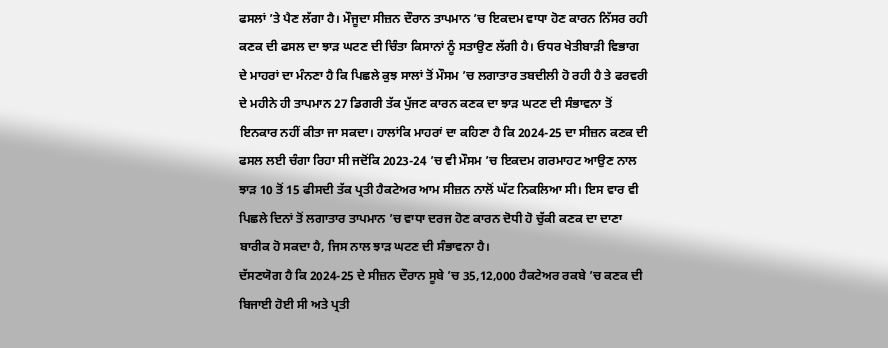ਫਸਲਾਂ ’ਤੇ ਪੈਣ ਲੱਗਾ ਹੈ। ਮੌਜੂਦਾ ਸੀਜ਼ਨ ਦੌਰਾਨ ਤਾਪਮਾਨ ’ਚ ਇਕਦਮ ਵਾਧਾ ਹੋਣ ਕਾਰਨ ਨਿੱਸਰ ਰਹੀ ਕਣਕ ਦੀ ਫਸਲ ਦਾ ਝਾੜ ਘਟਣ ਦੀ ਚਿੰਤਾ ਕਿਸਾਨਾਂ ਨੂੰ ਸਤਾਉਣ ਲੱਗੀ ਹੈ। ਓਧਰ ਖੇਤੀਬਾੜੀ ਵਿਭਾਗ ਦੇ ਮਾਹਰਾਂ ਦਾ ਮੰਨਣਾ ਹੈ ਕਿ ਪਿਛਲੇ ਕੁਝ ਸਾਲਾਂ ਤੋਂ ਮੌਸਮ ’ਚ ਲਗਾਤਾਰ ਤਬਦੀਲੀ ਹੋ ਰਹੀ ਹੈ ਤੇ ਫਰਵਰੀ ਦੇ ਮਹੀਨੇ ਹੀ ਤਾਪਮਾਨ 27 ਡਿਗਰੀ ਤੱਕ ਪੁੱਜਣ ਕਾਰਨ ਕਣਕ ਦਾ ਝਾੜ ਘਟਣ ਦੀ ਸੰਭਾਵਨਾ ਤੋਂ ਇਨਕਾਰ ਨਹੀਂ ਕੀਤਾ ਜਾ ਸਕਦਾ। ਹਾਲਾਂਕਿ ਮਾਹਰਾਂ ਦਾ ਕਹਿਣਾ ਹੈ ਕਿ 2024-25 ਦਾ ਸੀਜ਼ਨ ਕਣਕ ਦੀ ਫਸਲ ਲਈ ਚੰਗਾ ਰਿਹਾ ਸੀ ਜਦੋਂਕਿ 2023-24 ’ਚ ਵੀ ਮੌਸਮ ’ਚ ਇਕਦਮ ਗਰਮਾਹਟ ਆਉਣ ਨਾਲ ਝਾੜ 10 ਤੋਂ 15 ਫੀਸਦੀ ਤੱਕ ਪ੍ਰਤੀ ਹੈਕਟੇਅਰ ਆਮ ਸੀਜ਼ਨ ਨਾਲੋਂ ਘੱਟ ਨਿਕਲਿਆ ਸੀ। ਇਸ ਵਾਰ ਵੀ ਪਿਛਲੇ ਦਿਨਾਂ ਤੋਂ ਲਗਾਤਾਰ ਤਾਪਮਾਨ ’ਚ ਵਾਧਾ ਦਰਜ ਹੋਣ ਕਾਰਨ ਦੋਧੀ ਹੋ ਚੁੱਕੀ ਕਣਕ ਦਾ ਦਾਣਾ ਬਾਰੀਕ ਹੋ ਸਕਦਾ ਹੈ, ਜਿਸ ਨਾਲ ਝਾੜ ਘਟਣ ਦੀ ਸੰਭਾਵਨਾ ਹੈ।
ਦੱਸਣਯੋਗ ਹੈ ਕਿ 2024-25 ਦੇ ਸੀਜ਼ਨ ਦੌਰਾਨ ਸੂਬੇ ’ਚ 35,12,000 ਹੈਕਟੇਅਰ ਰਕਬੇ ’ਚ ਕਣਕ ਦੀ ਬਿਜਾਈ ਹੋਈ ਸੀ ਅਤੇ ਪ੍ਰਤੀ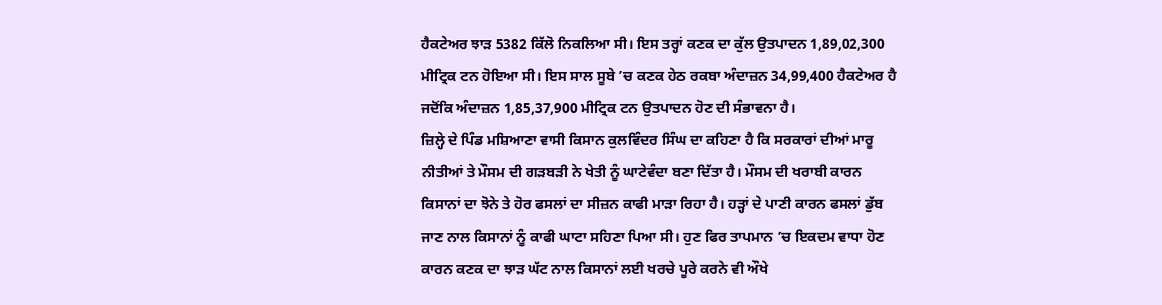ਹੈਕਟੇਅਰ ਝਾੜ 5382 ਕਿੱਲੋ ਨਿਕਲਿਆ ਸੀ। ਇਸ ਤਰ੍ਹਾਂ ਕਣਕ ਦਾ ਕੁੱਲ ਉਤਪਾਦਨ 1,89,02,300 ਮੀਟ੍ਰਿਕ ਟਨ ਹੋਇਆ ਸੀ। ਇਸ ਸਾਲ ਸੂਬੇ ’ਚ ਕਣਕ ਹੇਠ ਰਕਬਾ ਅੰਦਾਜ਼ਨ 34,99,400 ਹੈਕਟੇਅਰ ਹੈ ਜਦੋਂਕਿ ਅੰਦਾਜ਼ਨ 1,85,37,900 ਮੀਟ੍ਰਿਕ ਟਨ ਉਤਪਾਦਨ ਹੋਣ ਦੀ ਸੰਭਾਵਨਾ ਹੈ।
ਜ਼ਿਲ੍ਹੇ ਦੇ ਪਿੰਡ ਮਸ਼ਿਆਣਾ ਵਾਸੀ ਕਿਸਾਨ ਕੁਲਵਿੰਦਰ ਸਿੰਘ ਦਾ ਕਹਿਣਾ ਹੈ ਕਿ ਸਰਕਾਰਾਂ ਦੀਆਂ ਮਾਰੂ ਨੀਤੀਆਂ ਤੇ ਮੌਸਮ ਦੀ ਗੜਬੜੀ ਨੇ ਖੇਤੀ ਨੂੰ ਘਾਟੇਵੰਦਾ ਬਣਾ ਦਿੱਤਾ ਹੈ। ਮੌਸਮ ਦੀ ਖਰਾਬੀ ਕਾਰਨ ਕਿਸਾਨਾਂ ਦਾ ਝੋਨੇ ਤੇ ਹੋਰ ਫਸਲਾਂ ਦਾ ਸੀਜ਼ਨ ਕਾਫੀ ਮਾੜਾ ਰਿਹਾ ਹੈ। ਹੜ੍ਹਾਂ ਦੇ ਪਾਣੀ ਕਾਰਨ ਫਸਲਾਂ ਡੁੱਬ ਜਾਣ ਨਾਲ ਕਿਸਾਨਾਂ ਨੂੰ ਕਾਫੀ ਘਾਟਾ ਸਹਿਣਾ ਪਿਆ ਸੀ। ਹੁਣ ਫਿਰ ਤਾਪਮਾਨ ’ਚ ਇਕਦਮ ਵਾਧਾ ਹੋਣ ਕਾਰਨ ਕਣਕ ਦਾ ਝਾੜ ਘੱਟ ਨਾਲ ਕਿਸਾਨਾਂ ਲਈ ਖਰਚੇ ਪੂਰੇ ਕਰਨੇ ਵੀ ਔਖੇ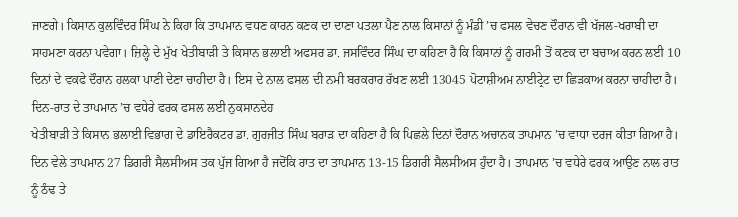ਜਾਣਗੇ। ਕਿਸਾਨ ਕੁਲਵਿੰਦਰ ਸਿੰਘ ਨੇ ਕਿਹਾ ਕਿ ਤਾਪਮਾਨ ਵਧਣ ਕਾਰਨ ਕਣਕ ਦਾ ਦਾਣਾ ਪਤਲਾ ਪੈਣ ਨਾਲ ਕਿਸਾਨਾਂ ਨੂੰ ਮੰਡੀ ’ਚ ਫਸਲ ਵੇਚਣ ਦੌਰਾਨ ਵੀ ਖੱਜਲ-ਖਰਾਬੀ ਦਾ ਸਾਹਮਣਾ ਕਰਨਾ ਪਵੇਗਾ। ਜ਼ਿਲ੍ਹੇ ਦੇ ਮੁੱਖ ਖੇਤੀਬਾੜੀ ਤੇ ਕਿਸਾਨ ਭਲਾਈ ਅਫਸਰ ਡਾ. ਜਸਵਿੰਦਰ ਸਿੰਘ ਦਾ ਕਹਿਣਾ ਹੈ ਕਿ ਕਿਸਾਨਾਂ ਨੂੰ ਗਰਮੀ ਤੋਂ ਕਣਕ ਦਾ ਬਚਾਅ ਕਰਨ ਲਈ 10 ਦਿਨਾਂ ਦੇ ਵਕਫੇ ਦੌਰਾਨ ਹਲਕਾ ਪਾਣੀ ਦੇਣਾ ਚਾਹੀਦਾ ਹੈ। ਇਸ ਦੇ ਨਾਲ ਫਸਲ ਦੀ ਨਮੀ ਬਰਕਰਾਰ ਰੱਖਣ ਲਈ 13045 ਪੋਟਾਸ਼ੀਅਮ ਨਾਈਟ੍ਰੇਟ ਦਾ ਛਿੜਕਾਅ ਕਰਨਾ ਚਾਹੀਦਾ ਹੈ।
ਦਿਨ-ਰਾਤ ਦੇ ਤਾਪਮਾਨ ’ਚ ਵਧੇਰੇ ਫਰਕ ਫਸਲ ਲਈ ਨੁਕਸਾਨਦੇਹ
ਖੇਤੀਬਾੜੀ ਤੇ ਕਿਸਾਨ ਭਲਾਈ ਵਿਭਾਗ ਦੇ ਡਾਇਰੈਕਟਰ ਡਾ. ਗੁਰਜੀਤ ਸਿੰਘ ਬਰਾੜ ਦਾ ਕਹਿਣਾ ਹੈ ਕਿ ਪਿਛਲੇ ਦਿਨਾਂ ਦੌਰਾਨ ਅਚਾਨਕ ਤਾਪਮਾਨ ’ਚ ਵਾਧਾ ਦਰਜ ਕੀਤਾ ਗਿਆ ਹੈ। ਦਿਨ ਵੇਲੇ ਤਾਪਮਾਨ 27 ਡਿਗਰੀ ਸੈਲਸੀਅਸ ਤਕ ਪੁੱਜ ਗਿਆ ਹੈ ਜਦੋਂਕਿ ਰਾਤ ਦਾ ਤਾਪਮਾਨ 13-15 ਡਿਗਰੀ ਸੈਲਸੀਅਸ ਹੁੰਦਾ ਹੈ। ਤਾਪਮਾਨ ’ਚ ਵਧੇਰੇ ਫਰਕ ਆਉਣ ਨਾਲ ਰਾਤ ਨੂੰ ਠੰਢ ਤੇ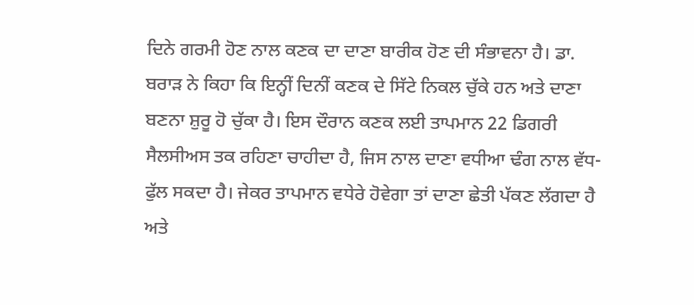ਦਿਨੇ ਗਰਮੀ ਹੋਣ ਨਾਲ ਕਣਕ ਦਾ ਦਾਣਾ ਬਾਰੀਕ ਹੋਣ ਦੀ ਸੰਭਾਵਨਾ ਹੈ। ਡਾ. ਬਰਾੜ ਨੇ ਕਿਹਾ ਕਿ ਇਨ੍ਹੀਂ ਦਿਨੀਂ ਕਣਕ ਦੇ ਸਿੱਟੇ ਨਿਕਲ ਚੁੱਕੇ ਹਨ ਅਤੇ ਦਾਣਾ ਬਣਨਾ ਸ਼ੁਰੂ ਹੋ ਚੁੱਕਾ ਹੈ। ਇਸ ਦੌਰਾਨ ਕਣਕ ਲਈ ਤਾਪਮਾਨ 22 ਡਿਗਰੀ ਸੈਲਸੀਅਸ ਤਕ ਰਹਿਣਾ ਚਾਹੀਦਾ ਹੈ, ਜਿਸ ਨਾਲ ਦਾਣਾ ਵਧੀਆ ਢੰਗ ਨਾਲ ਵੱਧ-ਫੁੱਲ ਸਕਦਾ ਹੈ। ਜੇਕਰ ਤਾਪਮਾਨ ਵਧੇਰੇ ਹੋਵੇਗਾ ਤਾਂ ਦਾਣਾ ਛੇਤੀ ਪੱਕਣ ਲੱਗਦਾ ਹੈ ਅਤੇ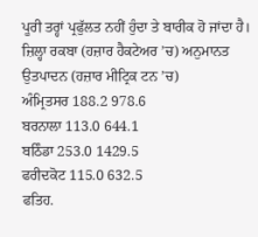ਪੂਰੀ ਤਰ੍ਹਾਂ ਪ੍ਰਫੁੱਲਤ ਨਹੀਂ ਹੁੰਦਾ ਤੇ ਬਾਰੀਕ ਹੋ ਜਾਂਦਾ ਹੈ।
ਜ਼ਿਲ੍ਹਾ ਰਕਬਾ (ਹਜ਼ਾਰ ਹੈਕਟੇਅਰ ’ਚ) ਅਨੁਮਾਨਤ ਉਤਪਾਦਨ (ਹਜ਼ਾਰ ਮੀਟ੍ਰਿਕ ਟਨ ’ਚ)
ਅੰਮ੍ਰਿਤਸਰ 188.2 978.6
ਬਰਨਾਲਾ 113.0 644.1
ਬਠਿੰਡਾ 253.0 1429.5
ਫਰੀਦਕੋਟ 115.0 632.5
ਫਤਿਹ.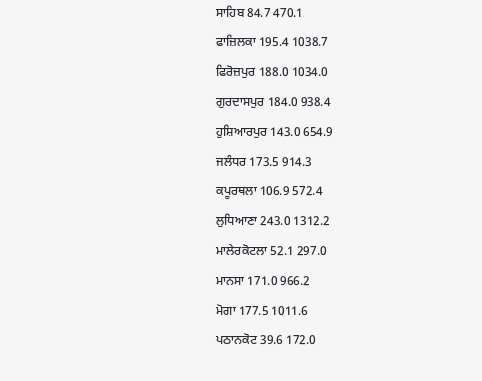ਸਾਹਿਬ 84.7 470.1
ਫਾਜ਼ਿਲਕਾ 195.4 1038.7
ਫਿਰੋਜ਼ਪੁਰ 188.0 1034.0
ਗੁਰਦਾਸਪੁਰ 184.0 938.4
ਹੁਸ਼ਿਆਰਪੁਰ 143.0 654.9
ਜਲੰਧਰ 173.5 914.3
ਕਪੂਰਥਲਾ 106.9 572.4
ਲੁਧਿਆਣਾ 243.0 1312.2
ਮਾਲੇਰਕੋਟਲਾ 52.1 297.0
ਮਾਨਸਾ 171.0 966.2
ਮੋਗਾ 177.5 1011.6
ਪਠਾਨਕੋਟ 39.6 172.0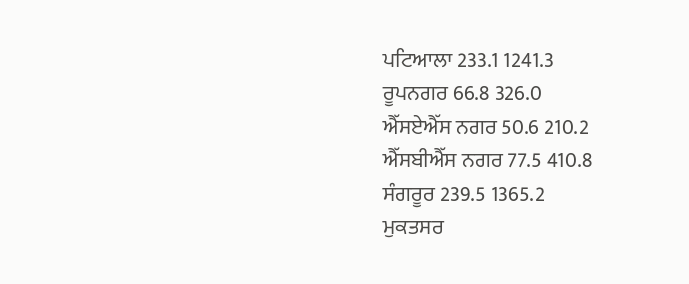ਪਟਿਆਲਾ 233.1 1241.3
ਰੂਪਨਗਰ 66.8 326.0
ਐੱਸਏਐੱਸ ਨਗਰ 50.6 210.2
ਐੱਸਬੀਐੱਸ ਨਗਰ 77.5 410.8
ਸੰਗਰੂਰ 239.5 1365.2
ਮੁਕਤਸਰ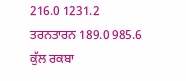216.0 1231.2
ਤਰਨਤਾਰਨ 189.0 985.6
ਕੁੱਲ ਰਕਬਾ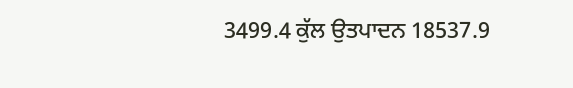3499.4 ਕੁੱਲ ਉਤਪਾਦਨ 18537.9